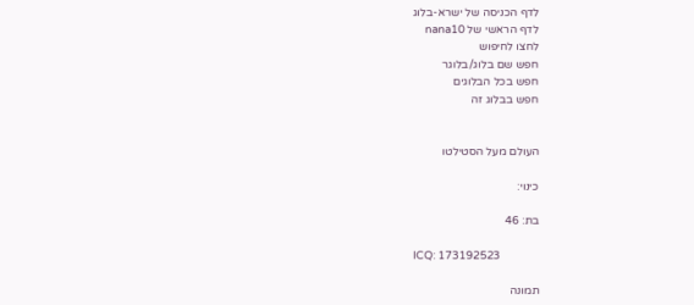לדף הכניסה של ישרא-בלוג
לדף הראשי של nana10
לחצו לחיפוש
חפש שם בלוג/בלוגר
חפש בכל הבלוגים
חפש בבלוג זה


העולם מעל הסטילטו

כינוי:

בת: 46

ICQ: 173192523

תמונה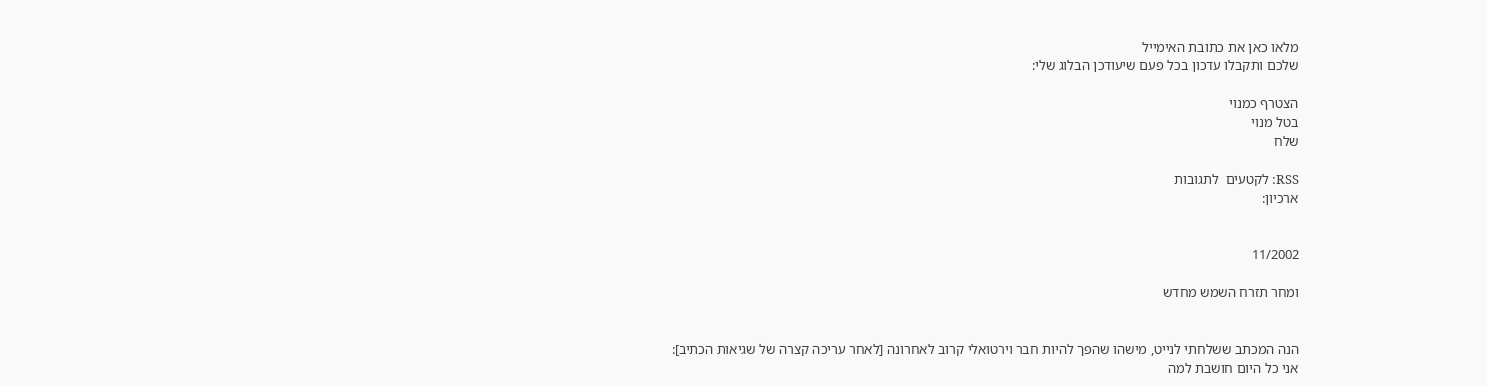מלאו כאן את כתובת האימייל
שלכם ותקבלו עדכון בכל פעם שיעודכן הבלוג שלי:

הצטרף כמנוי
בטל מנוי
שלח

RSS: לקטעים  לתגובות
ארכיון:


11/2002

ומחר תזרח השמש מחדש


הנה המכתב ששלחתי לנייט, מישהו שהפך להיות חבר וירטואלי קרוב לאחרונה [לאחר עריכה קצרה של שגיאות הכתיב]:
אני כל היום חושבת למה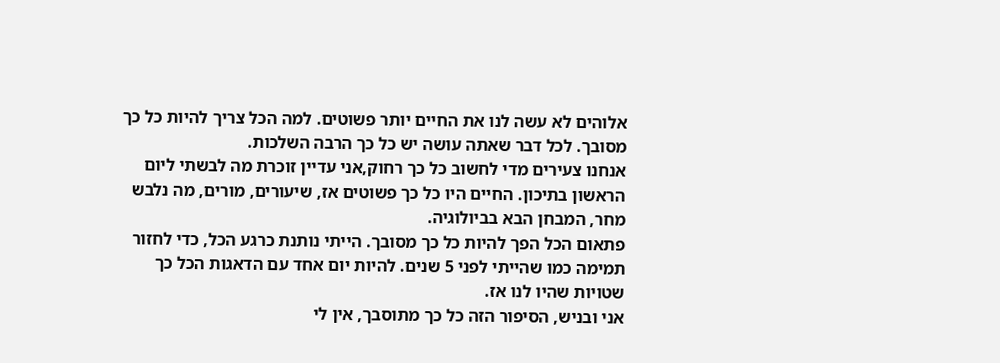אלוהים לא עשה לנו את החיים יותר פשוטים. למה הכל צריך להיות כל כך מסובך. לכל דבר שאתה עושה יש כל כך הרבה השלכות.
אנחנו צעירים מדי לחשוב כל כך רחוק,אני עדיין זוכרת מה לבשתי ליום הראשון בתיכון. החיים היו כל כך פשוטים אז, שיעורים, מורים, מה נלבש מחר, המבחן הבא בביולוגיה.
פתאום הכל הפך להיות כל כך מסובך. הייתי נותנת כרגע הכל, כדי לחזור תמימה כמו שהייתי לפני 5 שנים. להיות יום אחד עם הדאגות הכל כך שטויות שהיו לנו אז.
אני ובניש, הסיפור הזה כל כך מתוסבך, אין לי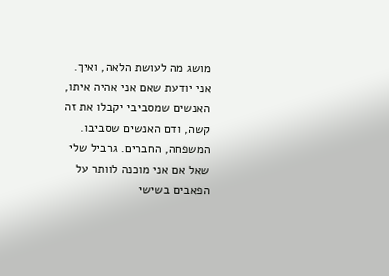מושג מה לעושת הלאה, ואיך.
אני יודעת שאם אני אהיה איתו, האנשים שמסביבי יקבלו את זה קשה, ודם האנשים שסביבו. המשפחה, החברים. גרביל שלי שאל אם אני מוכנה לוותר על הפאבים בשישי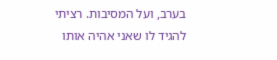בערב, ועל המסיבות. רציתי להגיד לו שאני אהיה אותו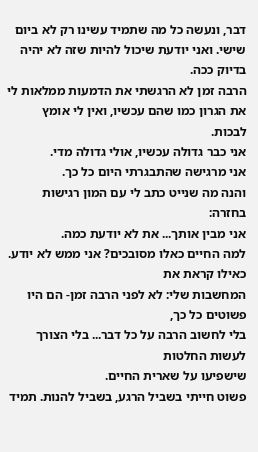דבר, ונעשה כל מה שתמיד עשינו רק לא ביום שישי. ואני יודעת שיכול להיות שזה לא יהיה בדיוק ככה.
הרבה זמן לא הרגשתי את הדמעות ממלאות לי את הגרון כמו שהם עכשיו, ואין לי אומץ לבכות.
אני כבר גדולה עכשיו, אולי גדולה מדי.
אני מרגישה שהתבגרתי היום כל כך.
והנה מה שנייט כתב לי עם המון רגישות בחזרה:
אני מבין אותך... את לא יודעת כמה.
למה החיים כאלו מסובכים? אני ממש לא יודע. כאילו קראת את
המחשבות שלי: לא לפני הרבה זמן- הם היו פשוטים כל כך,
בלי לחשוב הרבה על כל דבר... בלי הצורך לעשות החלטות
שישפיעו על שארית החיים.
פשוט חייתי בשביל הרגע, בשביל להנות. תמיד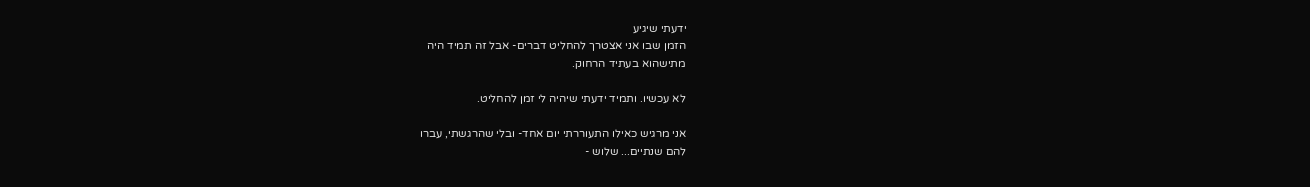ידעתי שיגיע
הזמן שבו אני אצטרך להחליט דברים- אבל זה תמיד היה
מתישהוא בעתיד הרחוק.

לא עכשיו. ותמיד ידעתי שיהיה לי זמן להחליט.

אני מרגיש כאילו התעוררתי יום אחד- ובלי שהרגשתי, עברו
להם שנתיים... שלוש -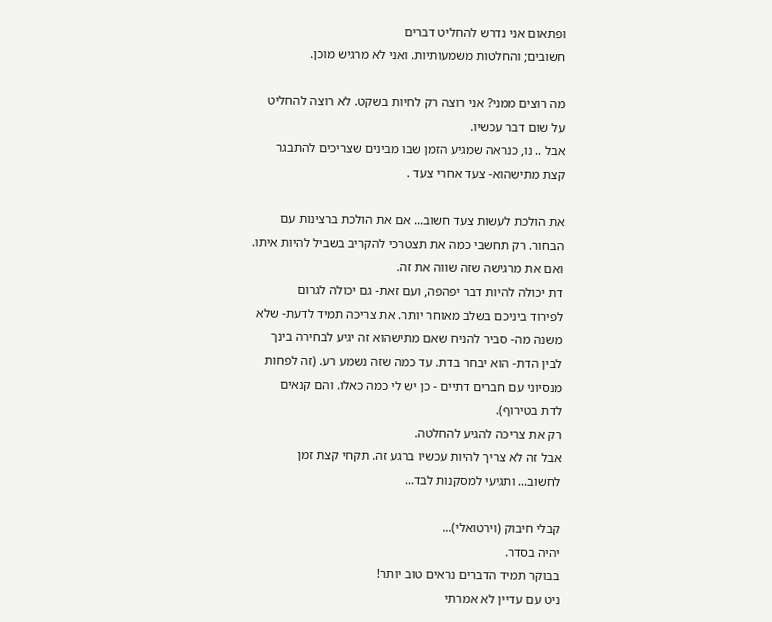ופתאום אני נדרש להחליט דברים
חשובים; והחלטות משמעותיות. ואני לא מרגיש מוכן.

מה רוצים ממני? אני רוצה רק לחיות בשקט. לא רוצה להחליט
על שום דבר עכשיו.
אבל .. נו, כנראה שמגיע הזמן שבו מבינים שצריכים להתבגר
קצת מתישהוא- צעד אחרי צעד .

את הולכת לעשות צעד חשוב... אם את הולכת ברצינות עם
הבחור. רק תחשבי כמה את תצטרכי להקריב בשביל להיות איתו.
ואם את מרגישה שזה שווה את זה.
דת יכולה להיות דבר יפהפה, ועם זאת- גם יכולה לגרום
לפירוד ביניכם בשלב מאוחר יותר. את צריכה תמיד לדעת- שלא
משנה מה- סביר להניח שאם מתישהוא זה יגיע לבחירה בינך
לבין הדת- הוא יבחר בדת. עד כמה שזה נשמע רע. (זה לפחות
מנסיוני עם חברים דתיים - כן יש לי כמה כאלו. והם קנאים
לדת בטירוף).
רק את צריכה להגיע להחלטה.
אבל זה לא צריך להיות עכשיו ברגע זה. תקחי קצת זמן
לחשוב... ותגיעי למסקנות לבד...

קבלי חיבוק (וירטואלי)...
יהיה בסדר.
בבוקר תמיד הדברים נראים טוב יותר!
ניט עם עדיין לא אמרתי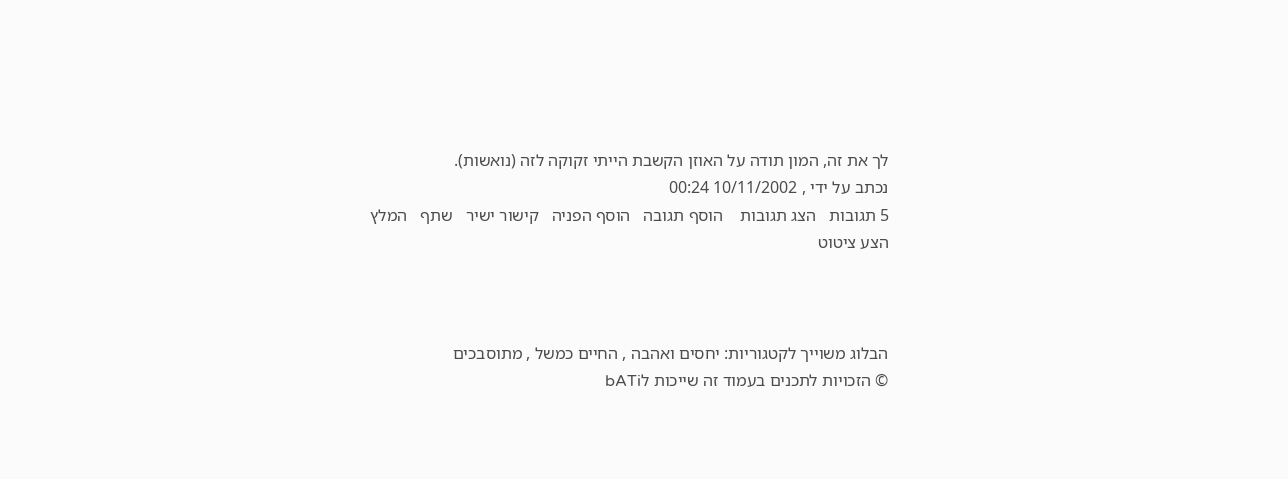לך את זה, המון תודה על האוזן הקשבת הייתי זקוקה לזה (נואשות).
נכתב על ידי , 10/11/2002 00:24
5 תגובות   הצג תגובות    הוסף תגובה   הוסף הפניה   קישור ישיר   שתף   המלץ   הצע ציטוט



הבלוג משוייך לקטגוריות: יחסים ואהבה , החיים כמשל , מתוסבכים
© הזכויות לתכנים בעמוד זה שייכות לbATi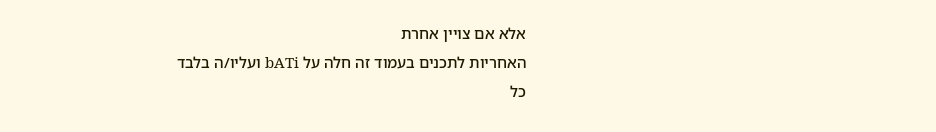אלא אם צויין אחרת
האחריות לתכנים בעמוד זה חלה על bATi ועליו/ה בלבד
כל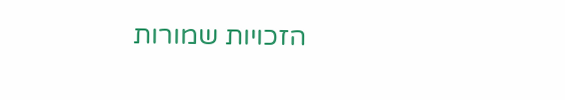הזכויות שמורות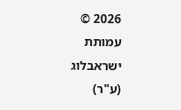2026 © עמותת ישראבלוג (ע"ר)